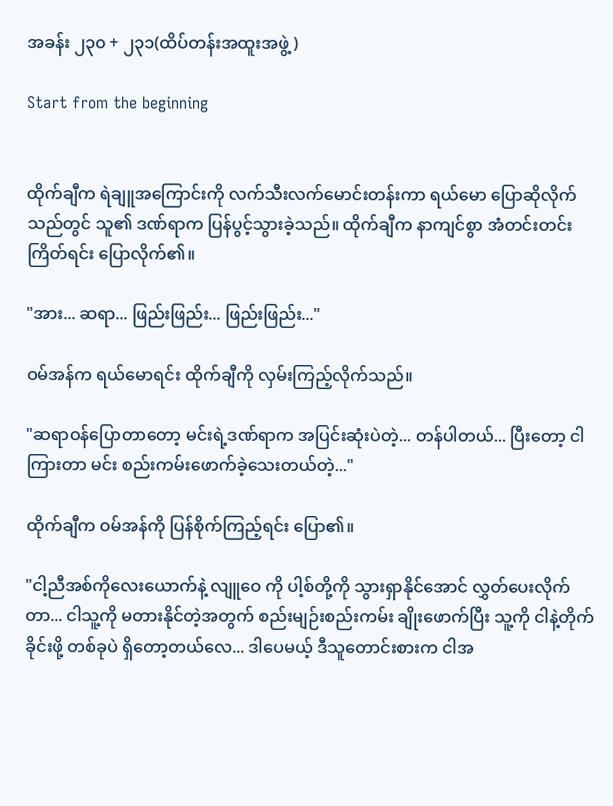အခန်း ၂၃၀ + ၂၃၁(ထိပ်တန်းအထူးအဖွဲ့ )

Start from the beginning


ထိုက်ချီက ရဲချူအကြောင်းကို လက်သီးလက်မောင်းတန်းကာ ရယ်မော ပြောဆိုလိုက်သည်တွင် သူ၏ ဒဏ်ရာက ပြန်ပွင့်သွားခဲ့သည်။ ထိုက်ချီက နာကျင်စွာ အံတင်းတင်းကြိတ်ရင်း ပြောလိုက်၏။

"အား... ဆရာ... ဖြည်းဖြည်း... ဖြည်းဖြည်း..."

ဝမ်အန်က ရယ်မောရင်း ထိုက်ချီကို လှမ်းကြည့်လိုက်သည်။

"ဆရာဝန်ပြောတာတော့ မင်းရဲ့ဒဏ်ရာက အပြင်းဆုံးပဲတဲ့... တန်ပါတယ်... ပြီးတော့ ငါကြားတာ မင်း စည်းကမ်းဖောက်ခဲ့သေးတယ်တဲ့..."

ထိုက်ချီက ဝမ်အန်ကို ပြန်စိုက်ကြည့်ရင်း ပြော၏။

"ငါ့ညီအစ်ကိုလေးယောက်နဲ့ လျူဝေ ကို ပါ့စ်တို့ကို သွားရှာနိုင်အောင် လွှတ်ပေးလိုက်တာ... ငါသူ့ကို မတားနိုင်တဲ့အတွက် စည်းမျဉ်းစည်းကမ်း ချိုးဖောက်ပြီး သူ့ကို ငါနဲ့တိုက်ခိုင်းဖို့ တစ်ခုပဲ ရှိတော့တယ်လေ... ဒါပေမယ့် ဒီသူတောင်းစားက ငါအ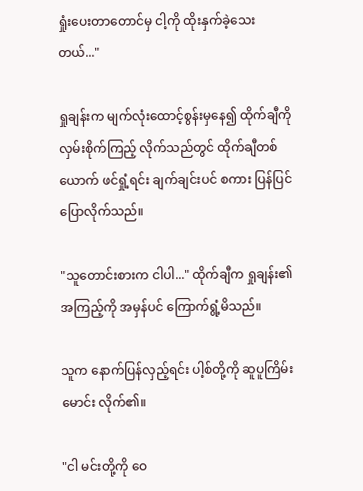ရှုံးပေးတာတောင်မှ ငါ့ကို ထိုးနှက်ခဲ့သေးတယ်..."

ရှုချန်းက မျက်လုံးထောင့်စွန်းမှနေ၍ ထိုက်ချီကို လှမ်းစိုက်ကြည့် လိုက်သည်တွင် ထိုက်ချီတစ်ယောက် ဖင်ရှုံ့ရင်း ချက်ချင်းပင် စကား ပြန်ပြင်ပြောလိုက်သည်။

"သူတောင်းစားက ငါပါ..." ထိုက်ချီက ရှုချန်း၏အကြည့်ကို အမှန်ပင် ကြောက်ရွံ့မိသည်။

သူက နောက်ပြန်လှည့်ရင်း ပါ့စ်တို့ကို ဆူပူကြိမ်းမောင်း လိုက်၏။

"ငါ မင်းတို့ကို ဝေ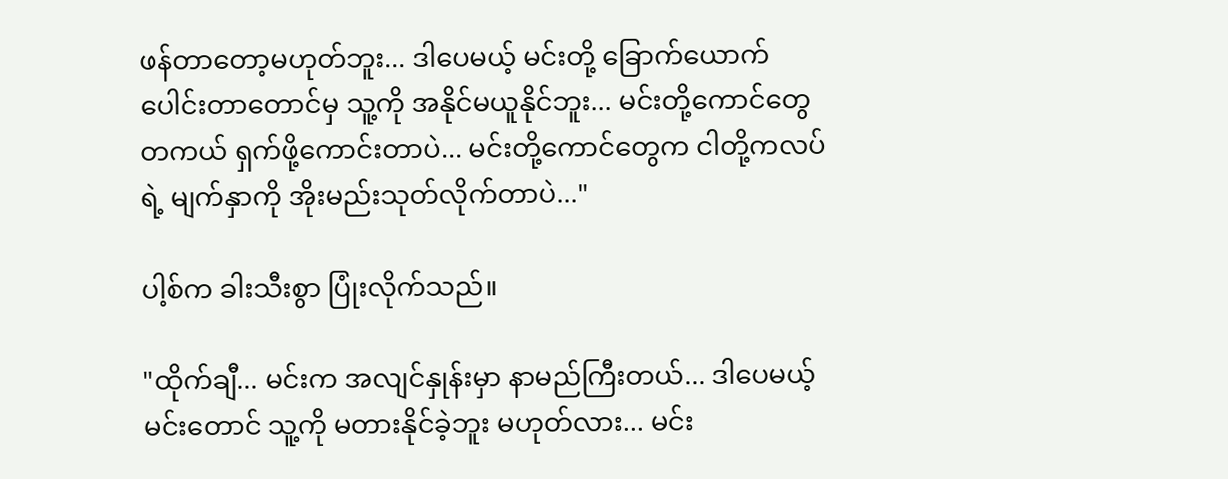ဖန်တာတော့မဟုတ်ဘူး... ဒါပေမယ့် မင်းတို့ ခြောက်ယောက် ပေါင်းတာတောင်မှ သူ့ကို အနိုင်မယူနိုင်ဘူး... မင်းတို့ကောင်တွေ တကယ် ရှက်ဖို့ကောင်းတာပဲ... မင်းတို့ကောင်တွေက ငါတို့ကလပ်ရဲ့ မျက်နှာကို အိုးမည်းသုတ်လိုက်တာပဲ..."

ပါ့စ်က ခါးသီးစွာ ပြုံးလိုက်သည်။

"ထိုက်ချီ... မင်းက အလျင်နှုန်းမှာ နာမည်ကြီးတယ်... ဒါပေမယ့် မင်းတောင် သူ့ကို မတားနိုင်ခဲ့ဘူး မဟုတ်လား... မင်း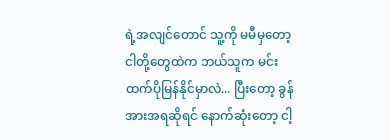ရဲ့အလျင်တောင် သူ့ကို မမီမှတော့ ငါတို့တွေထဲက ဘယ်သူက မင်းထက်ပိုမြန်နိုင်မှာလဲ... ပြီးတော့ ခွန်အားအရဆိုရင် နောက်ဆုံးတော့ ငါ့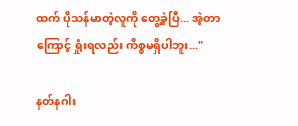ထက် ပိုသန်မာတဲ့လူကို တွေ့ခဲ့ပြီ... အဲ့တာကြောင့် ရှုံးရလည်း ကိစ္စမရှိပါဘူး..."

နတ်နဂါး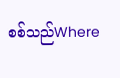စစ်သည်Where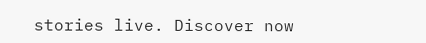stories live. Discover now